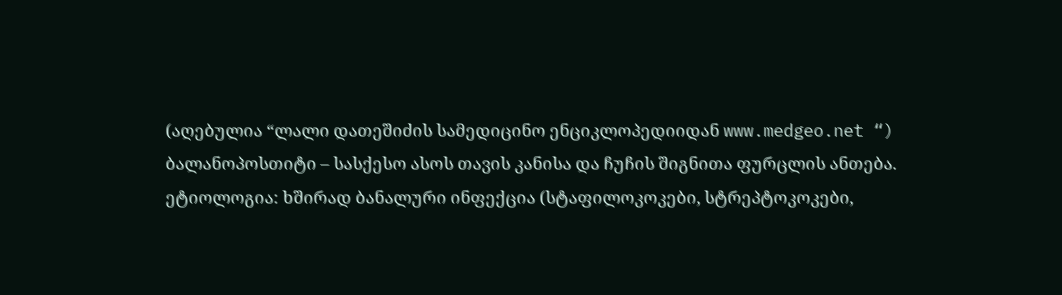(აღებულია “ლალი დათეშიძის სამედიცინო ენციკლოპედიიდან www.medgeo.net “)
ბალანოპოსთიტი – სასქესო ასოს თავის კანისა და ჩუჩის შიგნითა ფურცლის ანთება.
ეტიოლოგია: ხშირად ბანალური ინფექცია (სტაფილოკოკები, სტრეპტოკოკები,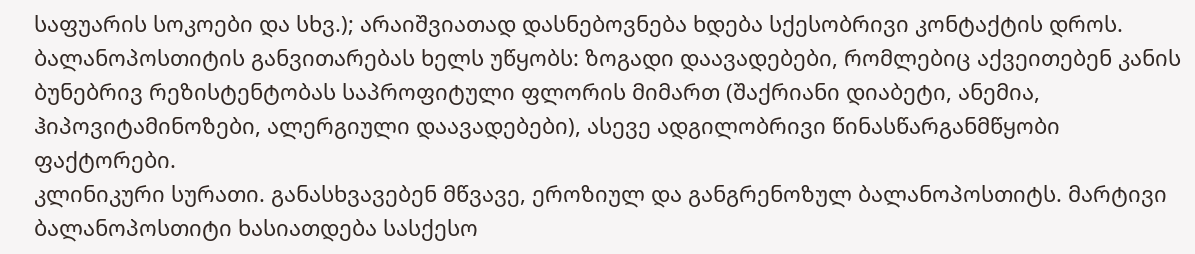საფუარის სოკოები და სხვ.); არაიშვიათად დასნებოვნება ხდება სქესობრივი კონტაქტის დროს. ბალანოპოსთიტის განვითარებას ხელს უწყობს: ზოგადი დაავადებები, რომლებიც აქვეითებენ კანის ბუნებრივ რეზისტენტობას საპროფიტული ფლორის მიმართ (შაქრიანი დიაბეტი, ანემია, ჰიპოვიტამინოზები, ალერგიული დაავადებები), ასევე ადგილობრივი წინასწარგანმწყობი ფაქტორები.
კლინიკური სურათი. განასხვავებენ მწვავე, ეროზიულ და განგრენოზულ ბალანოპოსთიტს. მარტივი ბალანოპოსთიტი ხასიათდება სასქესო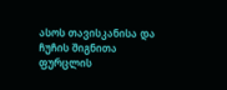ასოს თავისკანისა და ჩუჩის შიგნითა ფურცლის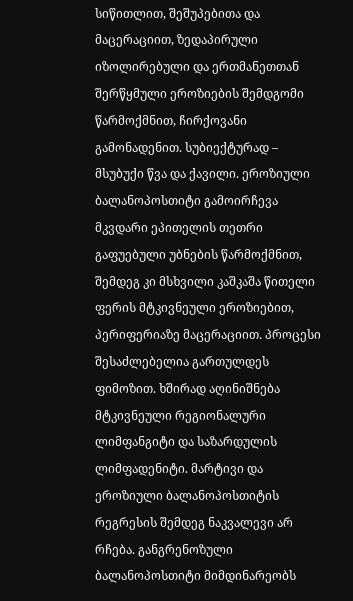სიწითლით, შეშუპებითა და მაცერაციით, ზედაპირული იზოლირებული და ერთმანეთთან შერწყმული ეროზიების შემდგომი წარმოქმნით, ჩირქოვანი გამონადენით. სუბიექტურად – მსუბუქი წვა და ქავილი. ეროზიული ბალანოპოსთიტი გამოირჩევა მკვდარი ეპითელის თეთრი გაფუებული უბნების წარმოქმნით, შემდეგ კი მსხვილი კაშკაშა წითელი ფერის მტკივნეული ეროზიებით, პერიფერიაზე მაცერაციით. პროცესი შესაძლებელია გართულდეს ფიმოზით. ხშირად აღინიშნება მტკივნეული რეგიონალური ლიმფანგიტი და საზარდულის ლიმფადენიტი. მარტივი და ეროზიული ბალანოპოსთიტის რეგრესის შემდეგ ნაკვალევი არ რჩება. განგრენოზული ბალანოპოსთიტი მიმდინარეობს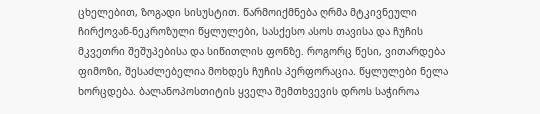ცხელებით, ზოგადი სისუსტით. წარმოიქმნება ღრმა მტკივნეული ჩირქოვან-ნეკროზული წყლულები, სასქესო ასოს თავისა და ჩუჩის მკვეთრი შეშუპებისა და სიწითლის ფონზე. როგორც წესი, ვითარდება ფიმოზი, შესაძლებელია მოხდეს ჩუჩის პერფორაცია. წყლულები ნელა ხორცდება. ბალანოპოსთიტის ყველა შემთხვევის დროს საჭიროა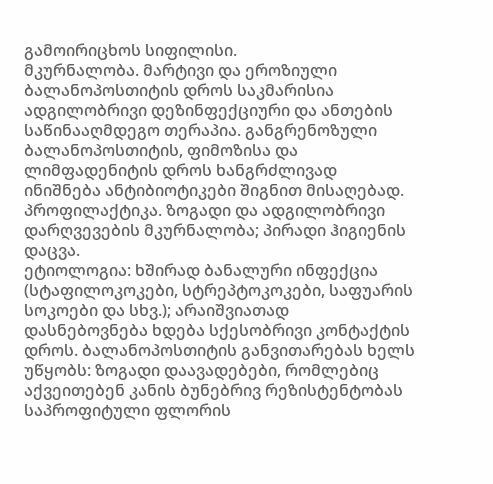გამოირიცხოს სიფილისი.
მკურნალობა. მარტივი და ეროზიული ბალანოპოსთიტის დროს საკმარისია ადგილობრივი დეზინფექციური და ანთების საწინააღმდეგო თერაპია. განგრენოზული ბალანოპოსთიტის, ფიმოზისა და ლიმფადენიტის დროს ხანგრძლივად ინიშნება ანტიბიოტიკები შიგნით მისაღებად.
პროფილაქტიკა. ზოგადი და ადგილობრივი დარღვევების მკურნალობა; პირადი ჰიგიენის დაცვა.
ეტიოლოგია: ხშირად ბანალური ინფექცია (სტაფილოკოკები, სტრეპტოკოკები, საფუარის სოკოები და სხვ.); არაიშვიათად დასნებოვნება ხდება სქესობრივი კონტაქტის დროს. ბალანოპოსთიტის განვითარებას ხელს უწყობს: ზოგადი დაავადებები, რომლებიც აქვეითებენ კანის ბუნებრივ რეზისტენტობას საპროფიტული ფლორის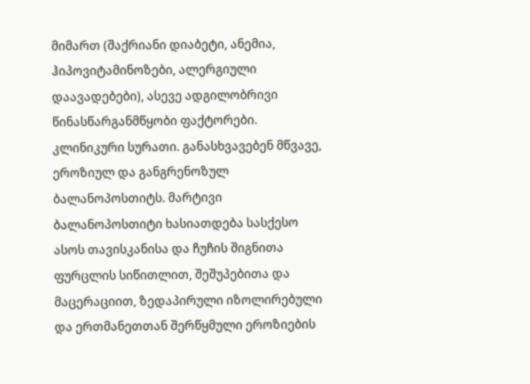მიმართ (შაქრიანი დიაბეტი, ანემია, ჰიპოვიტამინოზები, ალერგიული დაავადებები), ასევე ადგილობრივი წინასწარგანმწყობი ფაქტორები.
კლინიკური სურათი. განასხვავებენ მწვავე, ეროზიულ და განგრენოზულ ბალანოპოსთიტს. მარტივი ბალანოპოსთიტი ხასიათდება სასქესო ასოს თავისკანისა და ჩუჩის შიგნითა ფურცლის სიწითლით, შეშუპებითა და მაცერაციით, ზედაპირული იზოლირებული და ერთმანეთთან შერწყმული ეროზიების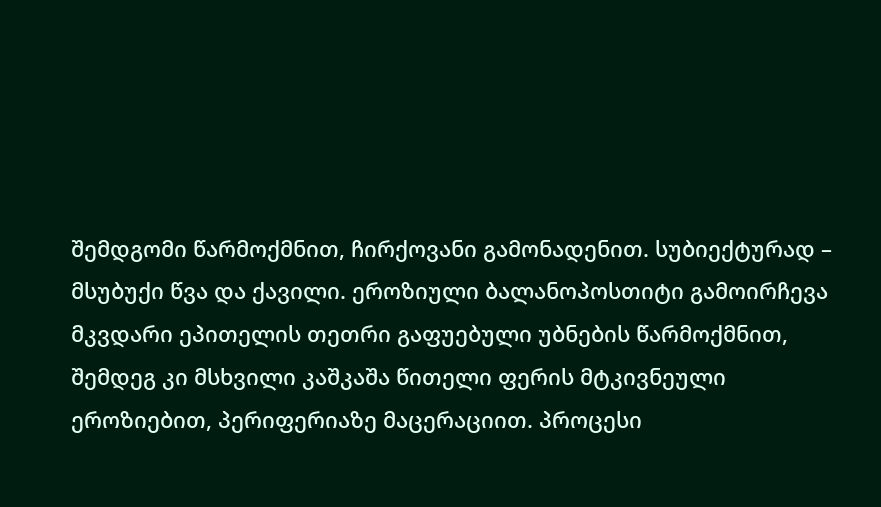შემდგომი წარმოქმნით, ჩირქოვანი გამონადენით. სუბიექტურად – მსუბუქი წვა და ქავილი. ეროზიული ბალანოპოსთიტი გამოირჩევა მკვდარი ეპითელის თეთრი გაფუებული უბნების წარმოქმნით, შემდეგ კი მსხვილი კაშკაშა წითელი ფერის მტკივნეული ეროზიებით, პერიფერიაზე მაცერაციით. პროცესი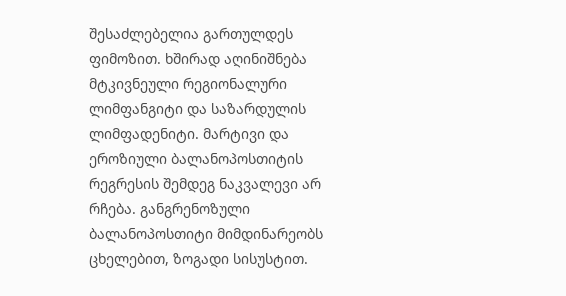შესაძლებელია გართულდეს ფიმოზით. ხშირად აღინიშნება მტკივნეული რეგიონალური ლიმფანგიტი და საზარდულის ლიმფადენიტი. მარტივი და ეროზიული ბალანოპოსთიტის რეგრესის შემდეგ ნაკვალევი არ რჩება. განგრენოზული ბალანოპოსთიტი მიმდინარეობს ცხელებით, ზოგადი სისუსტით.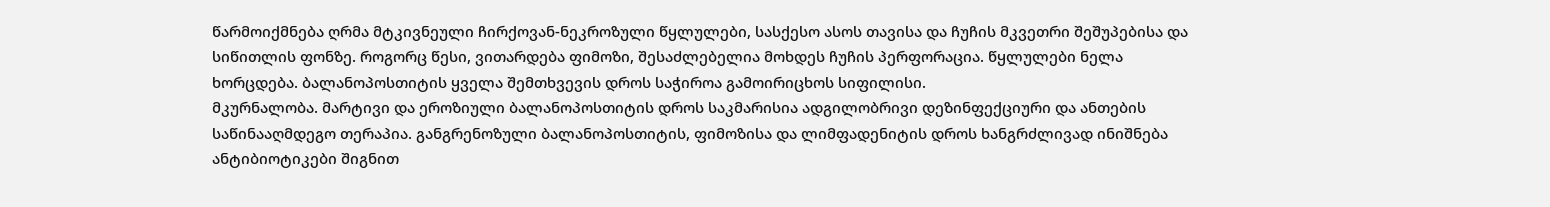წარმოიქმნება ღრმა მტკივნეული ჩირქოვან-ნეკროზული წყლულები, სასქესო ასოს თავისა და ჩუჩის მკვეთრი შეშუპებისა და სიწითლის ფონზე. როგორც წესი, ვითარდება ფიმოზი, შესაძლებელია მოხდეს ჩუჩის პერფორაცია. წყლულები ნელა ხორცდება. ბალანოპოსთიტის ყველა შემთხვევის დროს საჭიროა გამოირიცხოს სიფილისი.
მკურნალობა. მარტივი და ეროზიული ბალანოპოსთიტის დროს საკმარისია ადგილობრივი დეზინფექციური და ანთების საწინააღმდეგო თერაპია. განგრენოზული ბალანოპოსთიტის, ფიმოზისა და ლიმფადენიტის დროს ხანგრძლივად ინიშნება ანტიბიოტიკები შიგნით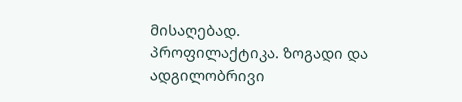მისაღებად.
პროფილაქტიკა. ზოგადი და ადგილობრივი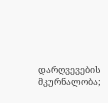დარღვევების მკურნალობა;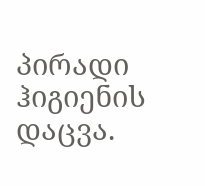პირადი ჰიგიენის დაცვა.